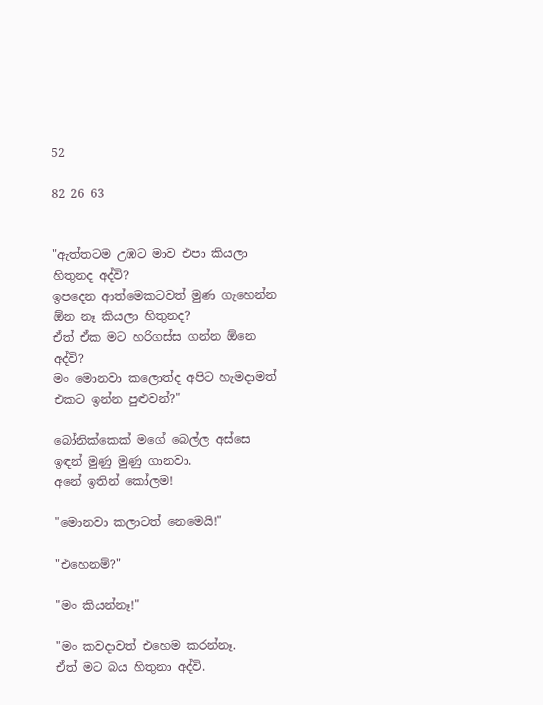52

82 26 63


"ඇත්තටම උඹට මාව එපා කියලා හිතුනද අද්වි?
ඉපදෙන ආත්මෙකටවත් මුණ ගැහෙන්න ඕන නෑ කියලා හිතුනද?
ඒත් ඒක මට හරිගස්ස ගන්න ඕනෙ අද්වි?
මං මොනවා කලොත්ද අපිට හැමදාමත් එකට ඉන්න පුළුවන්?"

බෝනික්කෙක් මගේ බෙල්ල අස්සෙ ඉඳන් මුණු මුණු ගානවා.
අනේ ඉතින් කෝලම!

"මොනවා කලාටත් නෙමෙයි!"

"එහෙනම්?"

"මං කියන්නෑ!"

"මං කවදාවත් එහෙම කරන්නෑ.
ඒත් මට බය හිතුනා අද්වි.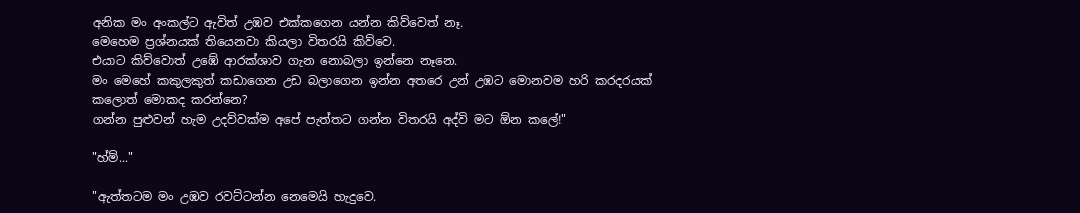අනික මං අංකල්ට ඇවිත් උඹව එක්කගෙන යන්න කිව්වෙත් නෑ.
මෙහෙම ප්‍රශ්නයක් තියෙනවා කියලා විතරයි කිව්වෙ.
එයාට කිව්වොත් උඹේ ආරක්ශාව ගැන නොබලා ඉන්නෙ නෑනෙ.
මං මෙහේ කකුලකුත් කඩාගෙන උඩ බලාගෙන ඉන්න අතරෙ උන් උඹට මොනවම හරි කරදරයක් කලොත් මොකද කරන්නෙ?
ගන්න පුළුවන් හැම උදව්වක්ම අපේ පැත්තට ගන්න විතරයි අද්වි මට ඕන කලේ!"

"හ්ම්..."

"ඇත්තටම මං උඹව රවට්ටන්න නෙමෙයි හැදුවෙ.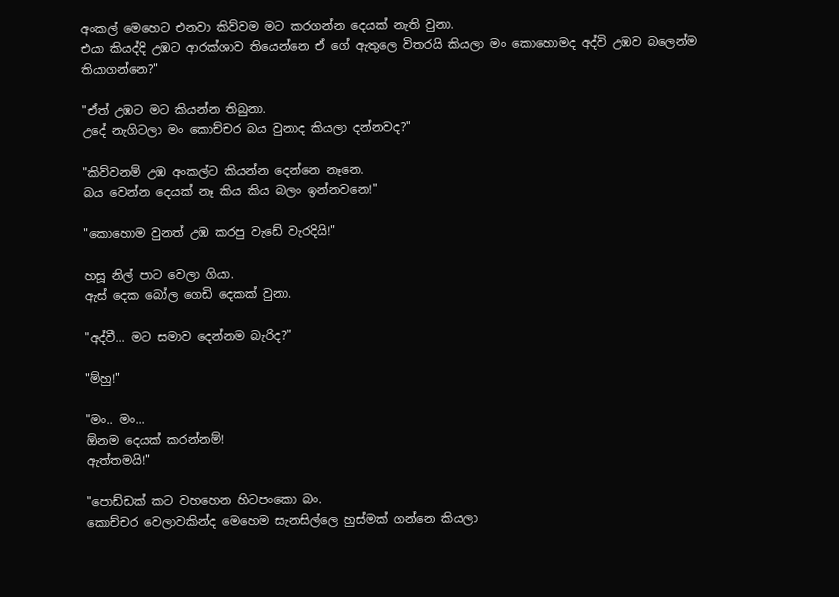අංකල් මෙහෙට එනවා කිව්වම මට කරගන්න දෙයක් නැති වුනා.
එයා කියද්දි උඹට ආරක්ශාව තියෙන්නෙ ඒ ගේ ඇතුලෙ විතරයි කියලා මං කොහොමද අද්වි උඹව බලෙන්ම තියාගන්නෙ?"

"ඒත් උඹට මට කියන්න තිබුනා.
උදේ නැගිටලා මං කොච්චර බය වුනාද කියලා දන්නවද?"

"කිව්වනම් උඹ අංකල්ට කියන්න දෙන්නෙ නෑනෙ.
බය වෙන්න දෙයක් නෑ කිය කිය බලං ඉන්නවනෙ!"

"කොහොම වුනත් උඹ කරපු වැඩේ වැරදියි!"

හසූ නිල් පාට වෙලා ගියා.
ඇස් දෙක බෝල ගෙඩි දෙකක් වුනා.

"අද්වී... මට සමාව දෙන්නම බැරිද?"

"ම්හු!"

"මං.. මං...
ඕනම දෙයක් කරන්නම්!
ඇත්තමයි!"

"පොඩ්ඩක් කට වහහෙන හිටපංකො බං.
කොච්චර වෙලාවකින්ද මෙහෙම සැනසිල්ලෙ හුස්මක් ගන්නෙ කියලා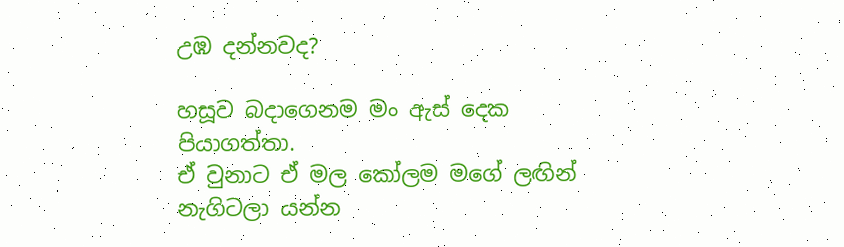උඹ දන්නවද?

හසූව බදාගෙනම මං ඇස් දෙක පියාගත්තා.
ඒ වුනාට ඒ මල කෝලම මගේ ලඟින් නැගිටලා යන්න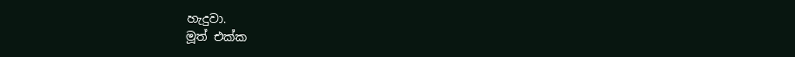හැදුවා.
මූත් එක්ක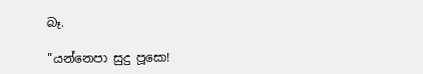බෑ.

"යන්නෙපා සුදු පූසො!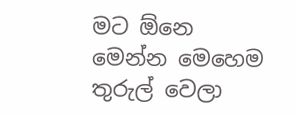මට ඕනෙ මෙන්න මෙහෙම තුරුල් වෙලා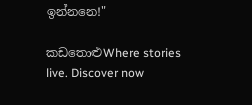ඉන්නනෙ!"

කඩතොළුWhere stories live. Discover now